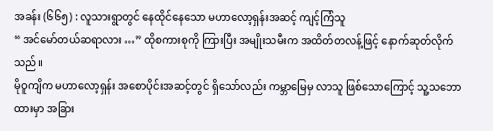အခန်း (၆၆၅) : လူသားရွာတွင် နေထိုင်နေသော မဟာလော့ရှန်းအဆင့် ကျင့်ကြံသူ
“ အင်မော်တယ်ဆရာလား …” ထိုစကားစုကို ကြားပြီး အမျိုးသမီးက အထိတ်တလန့်ဖြင့် နောက်ဆုတ်လိုက်သည်။
မိုဝူကျိက မဟာလော့ရှန်း အစောပိုင်းအဆင့်တွင် ရှိသော်လည်း ကမ္ဘာမြေမှ လာသူ ဖြစ်သောကြောင့် သူ့သဘောထားမှာ အခြား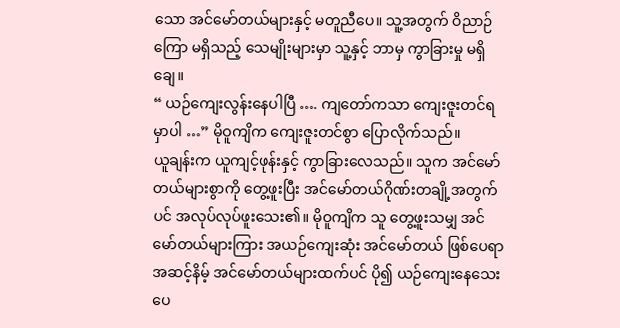သော အင်မော်တယ်များနှင့် မတူညီပေ။ သူ့အတွက် ဝိညာဉ်ကြော မရှိသည့် သေမျိုးများမှာ သူ့နှင့် ဘာမှ ကွာခြားမှု မရှိချေ။
“ ယဉ်ကျေးလွန်းနေပါပြီ …. ကျတော်ကသာ ကျေးဇူးတင်ရမှာပါ …” မိုဝူကျိက ကျေးဇူးတင်စွာ ပြောလိုက်သည်။
ယူချန်းက ယူကျင့်ဖုန်းနှင့် ကွာခြားလေသည်။ သူက အင်မော်တယ်များစွာကို တွေ့ဖူးပြီး အင်မော်တယ်ဂိုဏ်းတချို့အတွက်ပင် အလုပ်လုပ်ဖူးသေး၏။ မိုဝူကျိက သူ တွေ့ဖူးသမျှ အင်မော်တယ်များကြား အယဉ်ကျေးဆုံး အင်မော်တယ် ဖြစ်ပေရာ အဆင့်နိမ့် အင်မော်တယ်များထက်ပင် ပို၍ ယဉ်ကျေးနေသေးပေ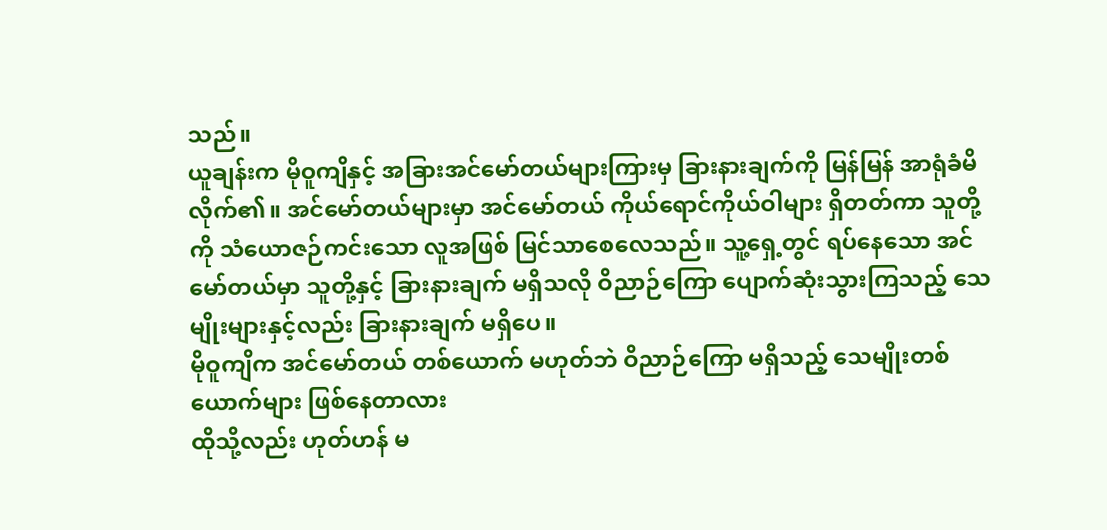သည်။
ယူချန်းက မိုဝူကျိနှင့် အခြားအင်မော်တယ်များကြားမှ ခြားနားချက်ကို မြန်မြန် အာရုံခံမိလိုက်၏။ အင်မော်တယ်များမှာ အင်မော်တယ် ကိုယ်ရောင်ကိုယ်ဝါများ ရှိတတ်ကာ သူတို့ကို သံယောဇဉ်ကင်းသော လူအဖြစ် မြင်သာစေလေသည်။ သူ့ရှေ့တွင် ရပ်နေသော အင်မော်တယ်မှာ သူတို့နှင့် ခြားနားချက် မရှိသလို ဝိညာဉ်ကြော ပျောက်ဆုံးသွားကြသည့် သေမျိုးများနှင့်လည်း ခြားနားချက် မရှိပေ။
မိုဝူကျိက အင်မော်တယ် တစ်ယောက် မဟုတ်ဘဲ ဝိညာဉ်ကြော မရှိသည့် သေမျိုးတစ်ယောက်များ ဖြစ်နေတာလား
ထိုသို့လည်း ဟုတ်ဟန် မ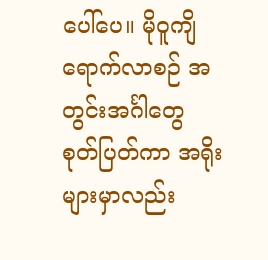ပေါ်ပေ။ မိုဝူကျိ ရောက်လာစဉ် အတွင်းအင်္ဂါတွေ စုတ်ပြတ်ကာ အရိုးများမှာလည်း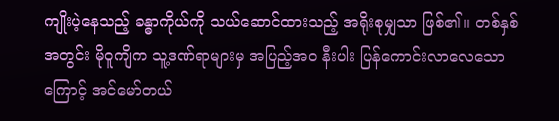ကျိုးပဲ့နေသည့် ခန္ဓာကိုယ်ကို သယ်ဆောင်ထားသည့် အရိုးစုမျှသာ ဖြစ်၏။ တစ်နှစ်အတွင်း မိုဝူကျိက သူ့ဒဏ်ရာများမှ အပြည့်အဝ နီးပါး ပြန်ကောင်းလာလေသောကြောင့် အင်မော်တယ်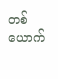တစ်ယောက်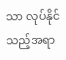သာ လုပ်နိုင်သည့်အရာ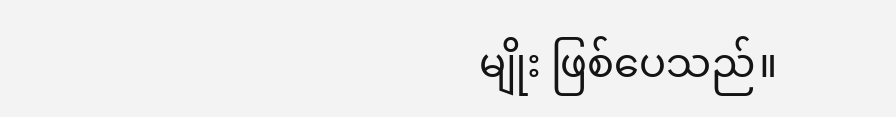မျိုး ဖြစ်ပေသည်။